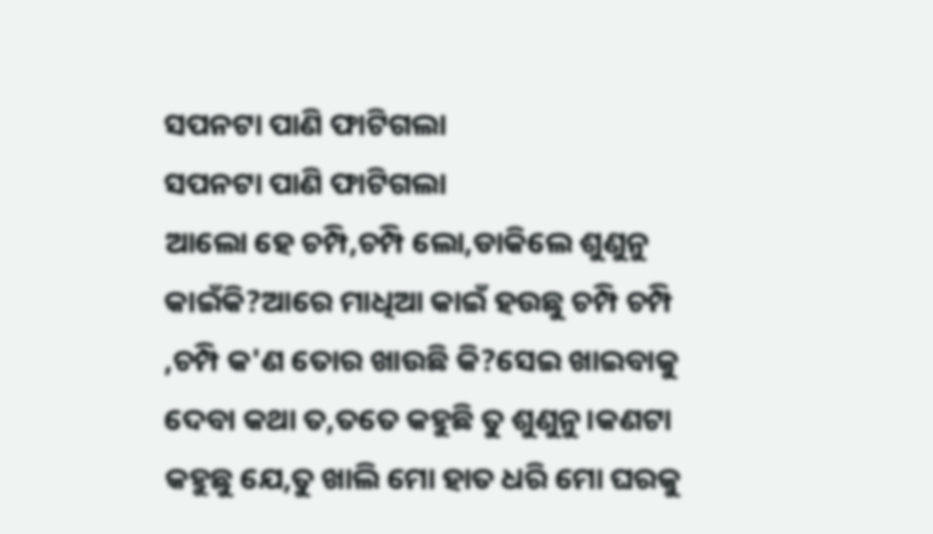ସପନଟା ପାଣି ଫାଟିଗଲା
ସପନଟା ପାଣି ଫାଟିଗଲା
ଆଲୋ ହେ ଚମ୍ପି,ଚମ୍ପି ଲୋ,ଡାକିଲେ ଶୁଣୁନୁ କାଇଁକି?ଆରେ ମାଧିଆ କାଇଁ ହଉଛୁ ଚମ୍ପି ଚମ୍ପି ,ଚମ୍ପି କ'ଣ ତୋର ଖାଉଛି କି?ସେଇ ଖାଇବାକୁ ଦେବା କଥା ତ,ତତେ କହୁଛି ତୁ ଶୁଣୁନୁ।କଣଟା କହୁଛୁ ଯେ,ତୁ ଖାଲି ମୋ ହାତ ଧରି ମୋ ଘରକୁ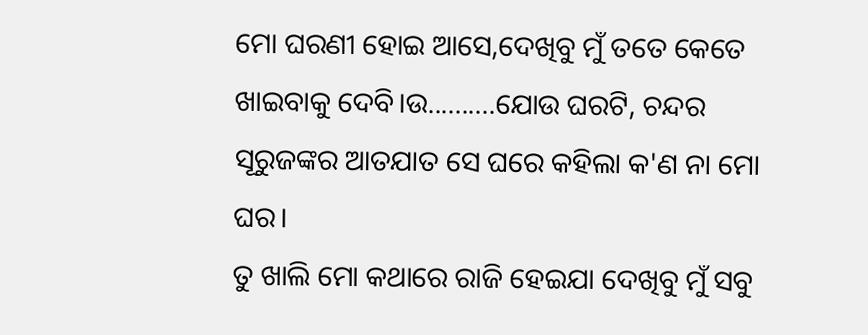ମୋ ଘରଣୀ ହୋଇ ଆସେ,ଦେଖିବୁ ମୁଁ ତତେ କେତେ ଖାଇବାକୁ ଦେବି।ଉ..........ଯୋଉ ଘରଟି, ଚନ୍ଦର ସୂରୁଜଙ୍କର ଆତଯାତ ସେ ଘରେ କହିଲା କ'ଣ ନା ମୋ ଘର।
ତୁ ଖାଲି ମୋ କଥାରେ ରାଜି ହେଇଯା ଦେଖିବୁ ମୁଁ ସବୁ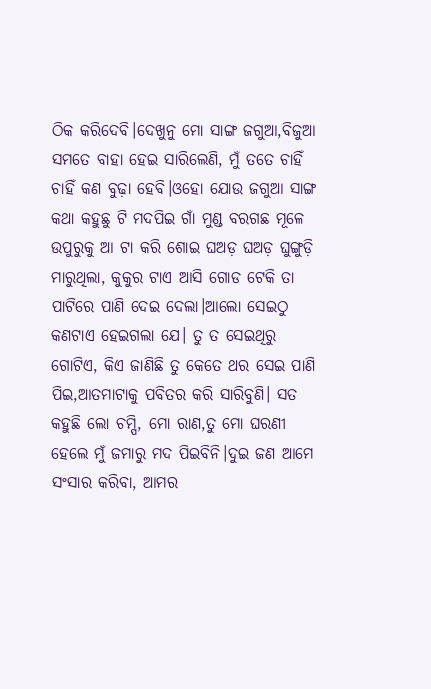ଠିକ କରିଦେବି।ଦେଖୁନୁ ମୋ ସାଙ୍ଗ ଜଗୁଆ,ବିଜୁଆ ସମତେ ବାହା ହେଇ ସାରିଲେଣି, ମୁଁ ତତେ ଚାହିଁ ଚାହିଁ କଣ ବୁଢ଼ା ହେବି।ଓହୋ ଯୋଉ ଜଗୁଆ ସାଙ୍ଗ କଥା କହୁଛୁ ଟି ମଦପିଇ ଗାଁ ମୁଣ୍ଡ ବରଗଛ ମୂଳେ ଉପୁରୁକୁ ଆ ଟା କରି ଶୋଇ ଘଅଡ଼ ଘଅଡ଼ ଘୁଙ୍ଗୁଡ଼ି ମାରୁଥିଲା, କୁକୁର ଟାଏ ଆସି ଗୋଡ ଟେକି ତା ପାଟିରେ ପାଣି ଦେଇ ଦେଲା।ଆଲୋ ସେଇଠୁ କଣଟାଏ ହେଇଗଲା ଯେ। ତୁ ତ ସେଇଥିରୁ ଗୋଟିଏ, କିଏ ଜାଣିଛି ତୁ କେତେ ଥର ସେଇ ପାଣି ପିଇ,ଆତମାଟାକୁ ପବିତର କରି ସାରିବୁଣି। ସତ କହୁଛି ଲୋ ଚମ୍ପି, ମୋ ରାଣ,ତୁ ମୋ ଘରଣୀ ହେଲେ ମୁଁ ଜମାରୁ ମଦ ପିଇବିନି।ଦୁଇ ଜଣ ଆମେ ସଂସାର କରିବା, ଆମର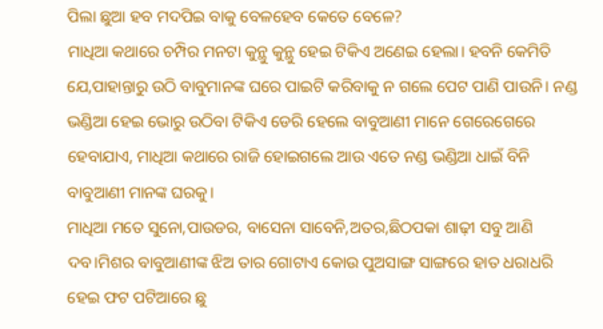ପିଲା ଛୁଆ ହବ ମଦପିଇ ବାକୁ ବେଳହେବ କେତେ ବେଳେ?
ମାଧିଆ କଥାରେ ଚମ୍ପିର ମନଟା କୁନ୍ଥୁ କୁନ୍ଥୁ ହେଇ ଟିକିଏ ଅଣେଇ ହେଲା। ହବନି କେମିତି ଯେ,ପାହାନ୍ତାରୁ ଉଠି ବାବୁମାନଙ୍କ ଘରେ ପାଇଟି କରିବାକୁ ନ ଗଲେ ପେଟ ପାଣି ପାଉନି। ନଣ୍ଡ ଭଣ୍ଡିଆ ହେଇ ଭୋରୁ ଉଠିବା ଟିକିଏ ଡେରି ହେଲେ ବାବୁଆଣୀ ମାନେ ଗେରେଗେରେ ହେବାଯାଏ, ମାଧିଆ କଥାରେ ରାଜି ହୋଇଗଲେ ଆଉ ଏତେ ନଣ୍ଡ ଭଣ୍ଡିଆ ଧାଇଁ ବିନି ବାବୁଆଣୀ ମାନଙ୍କ ଘରକୁ।
ମାଧିଆ ମତେ ସୁନୋ,ପାଉଡର, ବାସେନା ସାବେନି,ଅତର,ଛିଠପକା ଶାଢ଼ୀ ସବୁ ଆଣି ଦବ।ମିଶର ବାବୁଆଣୀଙ୍କ ଝିଅ ତାର ଗୋଟାଏ କୋଉ ପୁଅସାଙ୍ଗ ସାଙ୍ଗରେ ହାତ ଧରାଧରି ହେଇ ଫଟ ପଟିଆରେ ଛୁ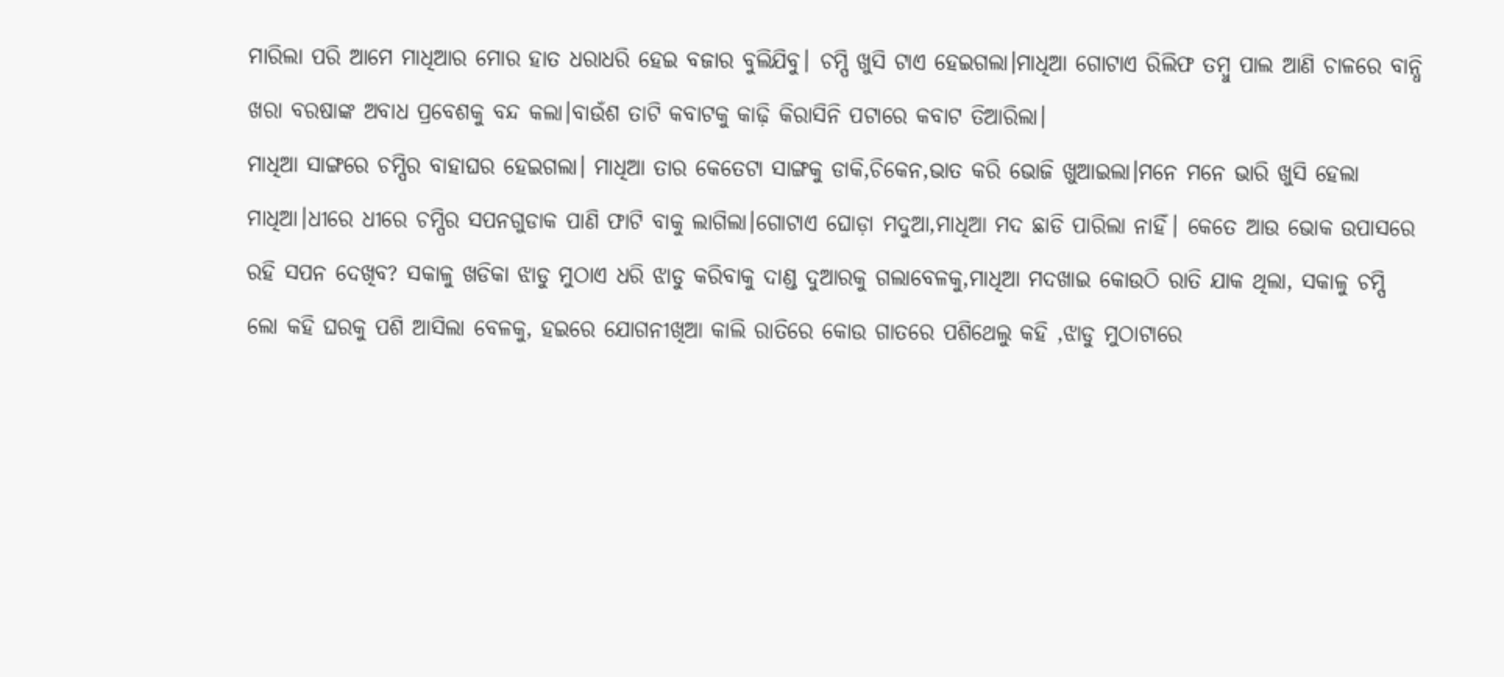ମାରିଲା ପରି ଆମେ ମାଧିଆର ମୋର ହାତ ଧରାଧରି ହେଇ ବଜାର ବୁଲିଯିବୁ। ଚମ୍ପି ଖୁସି ଟାଏ ହେଇଗଲା।ମାଧିଆ ଗୋଟାଏ ରିଲିଫ ତମ୍ବୁ ପାଲ ଆଣି ଚାଳରେ ବାନ୍ଧି ଖରା ବରଷାଙ୍କ ଅବାଧ ପ୍ରବେଶକୁ ବନ୍ଦ କଲା।ବାଉଁଶ ତାଟି କବାଟକୁ କାଢ଼ି କିରାସିନି ପଟାରେ କବାଟ ତିଆରିଲା।
ମାଧିଆ ସାଙ୍ଗରେ ଚମ୍ପିର ବାହାଘର ହେଇଗଲା। ମାଧିଆ ତାର କେତେଟା ସାଙ୍ଗକୁ ଡାକି,ଚିକେନ,ଭାତ କରି ଭୋଜି ଖୁଆଇଲା।ମନେ ମନେ ଭାରି ଖୁସି ହେଲା ମାଧିଆ।ଧୀରେ ଧୀରେ ଚମ୍ପିର ସପନଗୁଡାକ ପାଣି ଫାଟି ବାକୁ ଲାଗିଲା।ଗୋଟାଏ ଘୋଡ଼ା ମଦୁଆ,ମାଧିଆ ମଦ ଛାଡି ପାରିଲା ନାହିଁ। କେତେ ଆଉ ଭୋକ ଉପାସରେ ରହି ସପନ ଦେଖିବ? ସକାଳୁ ଖଡିକା ଝାଡୁ ମୁଠାଏ ଧରି ଝାଡୁ କରିବାକୁ ଦାଣ୍ଡ ଦୁଆରକୁ ଗଲାବେଳକୁ,ମାଧିଆ ମଦଖାଇ କୋଉଠି ରାତି ଯାକ ଥିଲା, ସକାଳୁ ଚମ୍ପି ଲୋ କହି ଘରକୁ ପଶି ଆସିଲା ବେଳକୁ, ହଇରେ ଯୋଗନୀଖିଆ କାଲି ରାତିରେ କୋଉ ଗାତରେ ପଶିଥେଲୁ କହି ,ଝାଡୁ ମୁଠାଟାରେ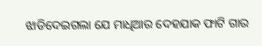ଝାଡିଦେଇଗଲା ଯେ ମାଧିଆର ଦେହଯାକ ଫାଟି ଗାର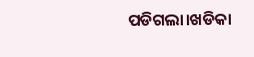ପଡିଗଲା।ଖଡିକା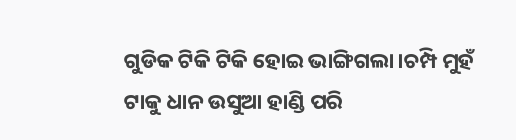ଗୁଡିକ ଟିକି ଟିକି ହୋଇ ଭାଙ୍ଗିଗଲା।ଚମ୍ପି ମୁହଁ ଟାକୁ ଧାନ ଉସୁଆ ହାଣ୍ଡି ପରି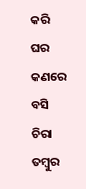କରି ଘର କଣରେ ବସି ଚିରା ତମ୍ବୁର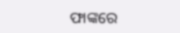ଫାଙ୍କରେ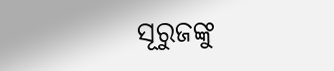ସୂରୁଜଙ୍କୁ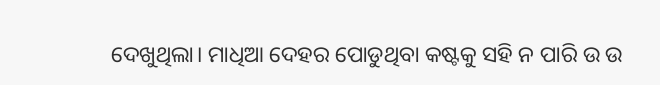ଦେଖୁଥିଲା। ମାଧିଆ ଦେହର ପୋଡୁଥିବା କଷ୍ଟକୁ ସହି ନ ପାରି ଉ ଉ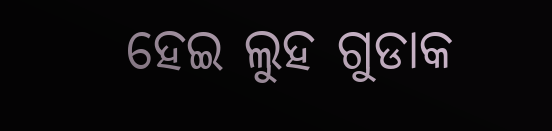ହେଇ ଲୁହ ଗୁଡାକ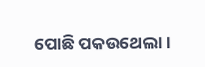ପୋଛି ପକଉଥେଲା।